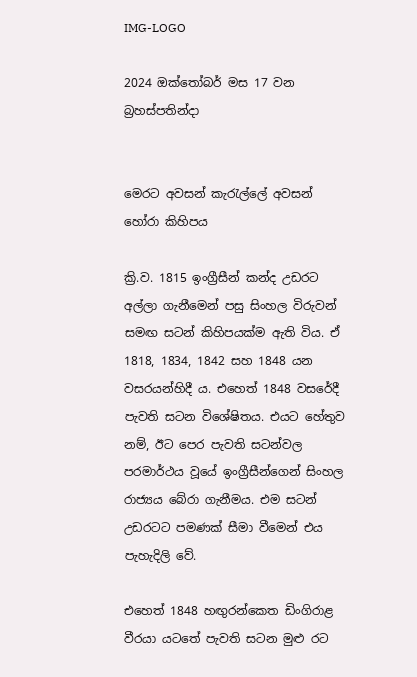IMG-LOGO

2024 ඔක්තෝබර් මස 17 වන බ්‍රහස්පතින්දා


මෙරට අවසන් කැරැල්ලේ අවසන් හෝරා කිහිපය

ක්‍රි.ව. 1815 ඉංග්‍රීසීන් කන්ද උඩරට අල්ලා ගැනීමෙන් පසු සිංහල විරුවන් සමඟ සටන් කිහිපයක්ම ඇති විය. ඒ 1818, 1834, 1842 සහ 1848 යන වසරයන්හිදී ය. එහෙත් 1848 වසරේදී පැවති සටන විශේෂිතය. එයට හේතුව නම්, ඊට පෙර පැවති සටන්වල පරමාර්ථය වූයේ ඉංග්‍රීසීන්ගෙන් සිංහල රාජ්‍යය බේරා ගැනීමය. එම සටන් උඩරටට පමණක් සීමා වීමෙන් එය පැහැදිලි වේ.

එහෙත් 1848 හඟුරන්කෙත ඩිංගිරාළ වීරයා යටතේ පැවති සටන මුළු රට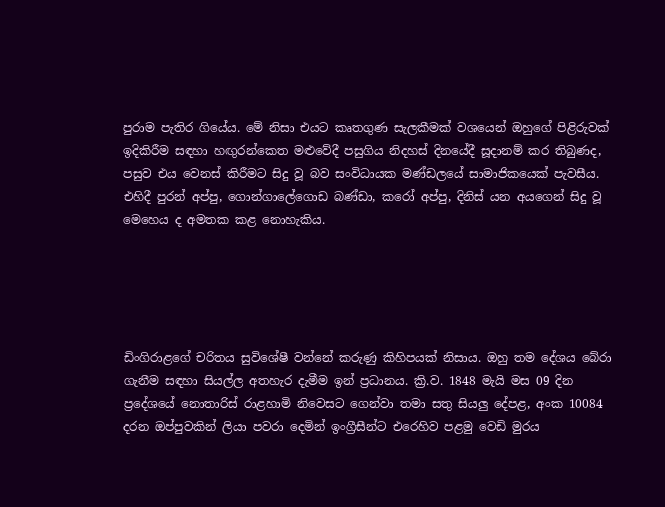පුරාම පැතිර ගියේය. මේ නිසා එයට කෘතගුණ සැලකීමක් වශයෙන් ඔහුගේ පිළිරුවක් ඉදිකිරීම සඳහා හඟුරන්කෙත මළුවේදී පසුගිය නිදහස් දිනයේදී සූද‌ානම් කර තිබුණද, පසුව එය වෙනස් කිරීමට සිදු වූ බව සංවිධායක මණ්ඩලයේ සාමාජිකයෙක් පැවසීය. එහිදී පුරන් අප්පු, ගොන්ගාලේගොඩ බණ්ඩා, කරෝ අප්පු, දිනිස් යන අයගෙන් සිදු වූ මෙහෙය ද අමතක කළ නොහැකිය.





ඩිංගිරාළගේ චරිතය සුවිශේෂී වන්නේ කරුණු කිහිපයක් නිසාය. ඔහු තම දේශය බේරා ගැනීම සඳහා සියල්ල අතහැර දැමීම ඉන් ප්‍රධානය. ක්‍රි.ව. 1848 මැයි මස 09 දින ප්‍රදේශයේ නොතාරිස් රාළහාමි නිවෙසට ගෙන්වා තමා සතු සියලු දේපළ, අංක 10084 දරන ඔප්පුවකින් ලියා පවරා දෙමින් ඉංග්‍රීසීන්ට එරෙහිව පළමු වෙඩි මුරය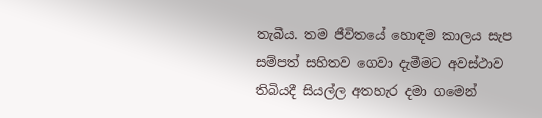තැබීය. තම ජීවිතයේ හොඳම කාලය සැප සම්පත් සහිතව ගෙවා දැමීමට අවස්ථාව තිබියදී සියල්ල අතහැර දමා ගමෙන්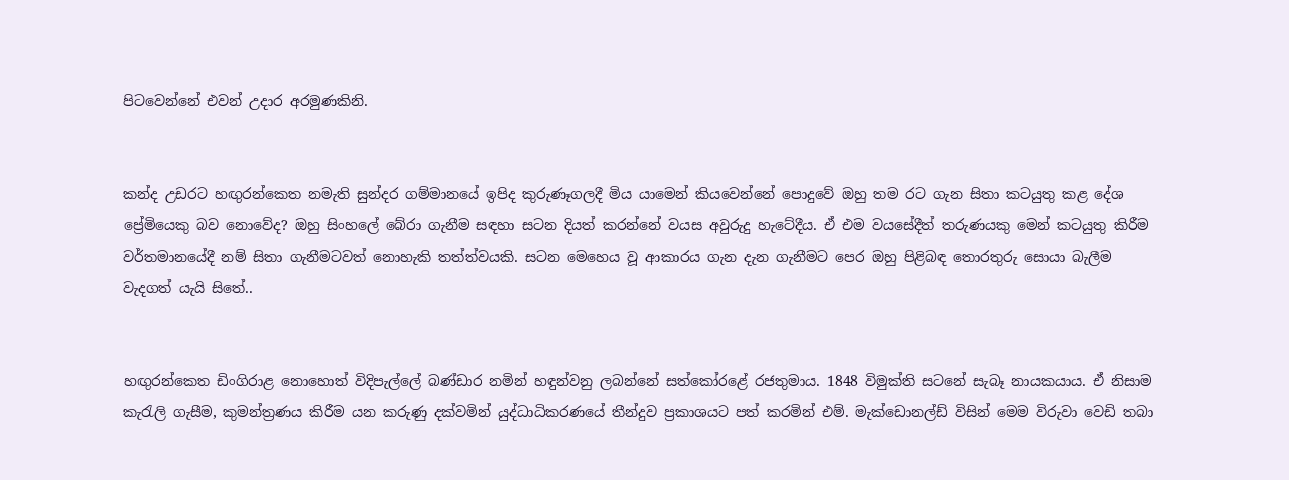පිටවෙන්නේ එවන් උද‌ාර අරමුණකිනි.


කන්ද උඩරට හඟුරන්කෙත නමැති සුන්දර ගම්මානයේ ඉපිද කුරුණෑගලදී මිය යාමෙන් කියවෙන්නේ පොදුවේ ඔහු තම රට ගැන සිතා කටයුතු කළ දේශ ප්‍රේමියෙකු බව නොවේද? ඔහු සිංහලේ බේරා ගැනීම සඳහා සටන දියත් කරන්නේ වයස අවුරුදු හැටේදීය. ඒ එම වයසේදීත් තරුණයකු මෙන් කටයුතු කිරීම වර්තමානයේදී නම් සිතා ගැනීමටවත් නොහැකි තත්ත්වයකි. සටන මෙහෙය වූ ආකාරය ගැන දැන ගැනීමට පෙර ඔහු පිළිබඳ තොරතුරු සොයා බැලීම වැදගත් යැයි සිතේ..


හඟුරන්කෙත ඩිංගිරාළ නොහොත් විදිපැල්ලේ බණ්ඩාර නමින් හඳුන්වනු ලබන්නේ සත්කෝරළේ රජතුමාය. 1848 විමුක්ති සටනේ සැබෑ නායකයාය. ඒ නිසාම කැරැලි ගැසීම, කුමන්ත්‍රණය කිරීම යන කරුණු දක්වමින් යුද්ධාධිකරණයේ තීන්දුව ප්‍රකාශයට පත් කරමින් එම්. මැක්ඩොනල්ඩ් විසින් මෙම විරුවා වෙඩි තබා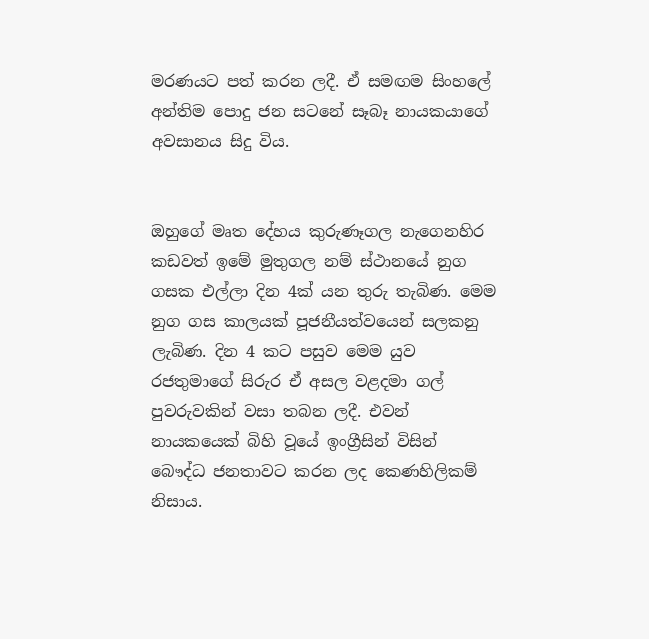මරණයට පත් කරන ලදී. ඒ සමඟම සිංහලේ අන්තිම පොදු ජන සටනේ සෑබෑ නායකයාගේ අවසානය සිදු විය.


ඔහුගේ මෘත දේහය කුරුණෑගල නැගෙනහිර කඩවත් ඉමේ මුතුගල නම් ස්ථානයේ නුග ගසක එල්ලා දින 4ක් යන තුරු තැබිණ. මෙම නුග ගස කාලයක් පූජනීයත්වයෙන් සලකනු ලැබිණ. දින 4 කට පසුව මෙම යුව රජතුමාගේ සිරුර ඒ අසල වළදමා ගල් පුවරුවකින් වසා තබන ලදී. එවන් නායකයෙක් බිහි වූයේ ඉංග්‍රීසින් විසින් බෞද්ධ ජනතාවට කරන ලද කෙණහිලිකම් නිසාය.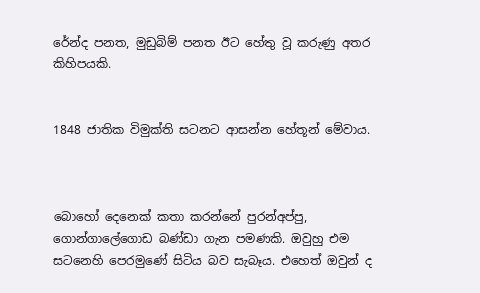රේන්ද පනත, මුඩුබිම් පනත ඊට හේතු වූ කරුණු අතර කිහිපයකි.


1848 ජාතික විමුක්ති සටනට ආසන්න හේතූන් මේවාය.



බොහෝ දෙනෙක් කතා කරන්නේ පුරන්අප්පු, ගොන්ගාලේගොඩ බණ්ඩා ගැන පමණකි. ඔවුහු එම සටනෙහි පෙරමුණේ සිටිය බව සැබෑය. එහෙත් ඔවුන් ද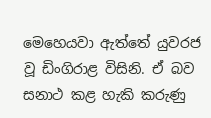මෙහෙයවා ඇත්තේ යුවරජ වූ ඩිංගිරාළ විසිනි. ඒ බව සනාථ කළ හැකි කරුණු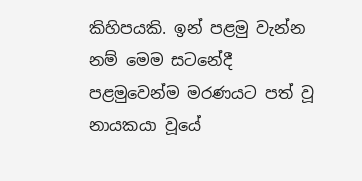කිහිපයකි. ඉන් පළමු වැන්න නම් මෙම සටනේදී පළමුවෙන්ම මරණයට පත් වූ නායකයා වූයේ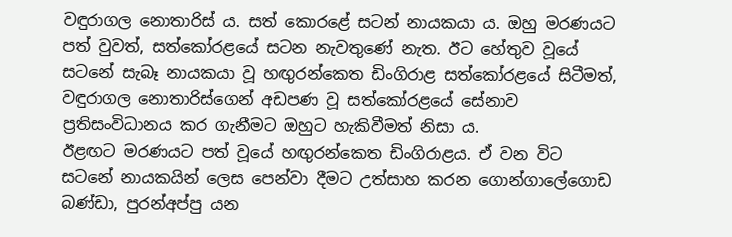වඳුරාගල නොතාරිස් ය. සත් කොරළේ සටන් නායකයා ය. ඔහු මරණයට පත් වුවත්, සත්කෝරළයේ සටන නැවතුණේ නැත. ඊට හේතුව වූයේ සටනේ සැබෑ නායකයා වූ හඟුරන්කෙත ඩිංගිරාළ සත්කෝරළයේ සිටීමත්, වඳුරාගල නොතාරිස්ගෙන් අඩපණ වූ සත්කෝරළයේ සේනාව ප්‍රතිසංවිධානය කර ගැනීමට ඔහුට හැකිවීමත් නිසා ය.
ඊළඟට මරණයට පත් වූයේ හඟුරන්කෙත ඩිංගිරාළය. ඒ වන විට සටනේ නායකයින් ලෙස පෙන්වා දීමට උත්සාහ කරන ගොන්ගාලේගොඩ බණ්ඩා, පුරන්අප්පු යන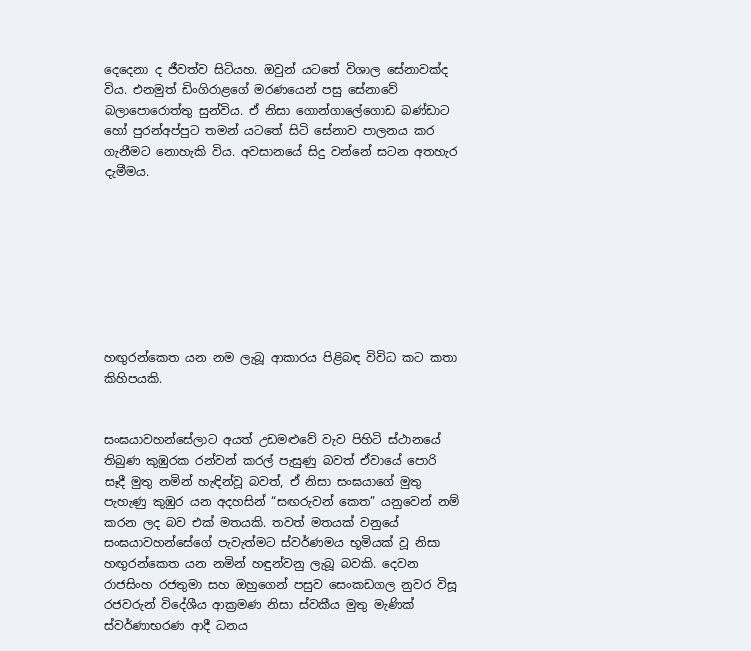දෙදෙනා ද ජීවත්ව සිටියහ. ඔවුන් යටතේ විශාල සේනාවක්ද විය. එනමුත් ඩිංගිරාළගේ මරණයෙන් පසු සේනාවේ බලාපොරොත්තු සුන්විය. ඒ නිසා ගොන්ගාලේගොඩ බණ්ඩාට හෝ පුරන්අප්පුට තමන් යටතේ සිටි සේනාව පාලනය කර ගැනීමට නොහැකි විය. අවසානයේ සිදු වන්නේ සටන අතහැර දැමීමය.








හඟුරන්කෙත යන නම ලැබූ ආකාරය පිළිබඳ විවිධ කට කතා කිහිපයකි.


සංඝයාවහන්සේලාට අයත් උඩමළුවේ වැව පිහිටි ස්ථානයේ තිබුණ කුඹුරක රන්වන් කරල් පැසුණු බවත් ඒවායේ පොරි සෑදී මුතු නමින් හැඳින්වූ බවත්, ඒ නිසා සංඝයාගේ මුතු පැහැණු කුඹුර යන අදහසින් “සඟරුවන් කෙත” යනුවෙන් නම් කරන ලද බව එක් මතයකි. තවත් මතයක් වනුයේ සංඝයාවහන්සේගේ පැවැත්මට ස්වර්ණමය භූමියක් වූ නිසා හඟුරන්කෙත යන නමින් හඳුන්වනු ලැබූ බවකි. දෙවන රාජසිංහ රජතුමා සහ ඔහුගෙන් පසුව සෙංකඩගල නුවර විසූ රජවරුන් විදේශීය ආක්‍රමණ නිසා ස්වකීය මුතු මැණික් ස්වර්ණාභරණ ආදී ධනය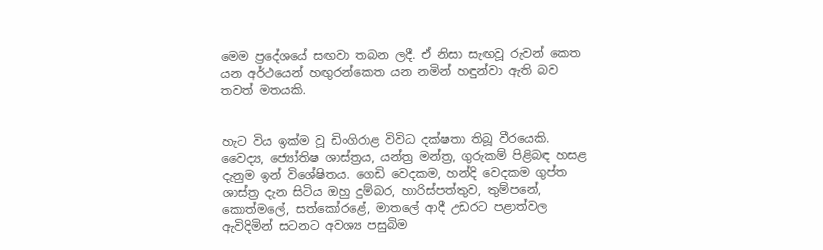මෙම ප්‍රදේශයේ සඟවා තබන ලදී. ඒ නිසා සැඟවූ රුවන් කෙත යන අර්ථයෙන් හඟුරන්කෙත යන නමින් හඳුන්වා ඇති බව තවත් මතයකි.


හැට විය ඉක්ම වූ ඩිංගිරාළ විවිධ දක්ෂතා තිබූ වීරයෙකි. වෛද්‍ය, ජ්‍යෝතිෂ ශාස්ත්‍රය, යන්ත්‍ර මන්ත්‍ර, ගුරුකම් පිළිබඳ හසළ දැනුම ඉන් විශේෂිතය. ගෙඩි වෙදකම, හන්දි වෙදකම ගුප්ත ශාස්ත්‍ර දැන සිටිය ඔහු දුම්බර, හාරිස්පත්තුව, තුම්පනේ, කොත්මලේ, සත්කෝරළේ, මාතලේ ආදී උඩරට පළාත්වල ඇවිදිමින් සටනට අවශ්‍ය පසුබිම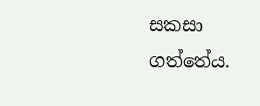සකසා ගත්තේය.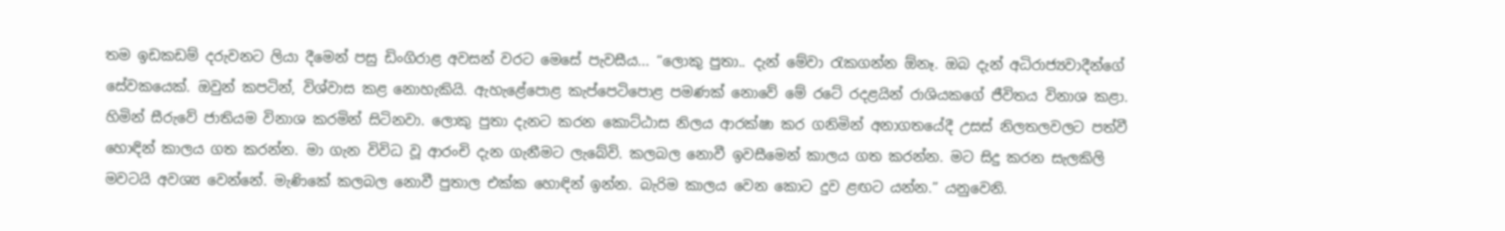තම ඉඩකඩම් දරුවනට ලියා දීමෙන් පසු ඩිංගිරාළ අවසන් වරට මෙසේ පැවසීය... “ලොකු පුතා.. දැන් මේවා රැකගන්න ඕනෑ. ඔබ දැන් අධිරාජ්‍යවාදීන්ගේ සේවකයෙක්. ඔවුන් කපටින්, විශ්වාස කළ නොහැකියි. ඇහැළේපොළ කැප්පෙටිපොළ පමණක් නොවේ මේ රටේ රදළයින් රාශියකගේ ජීවිතය විනාශ කළා. හිමින් සීරුවේ ජාතියම විනාශ කරමින් සිටිනවා. ලොකු පුතා දැනට කරන කොට්ඨාස නිලය ආරක්ෂා කර ගනිමින් අනාගතයේදී උසස් නිලතලවලට පත්වී හොඳින් කාලය ගත කරන්න. මා ගැන විවිධ වූ ආරංචි දැන ගැනීමට ලැබේවි. කලබල නොවී ඉවසීමෙන් කාලය ගත කරන්න. මට සිදු කරන සැලකිලි මවටයි අවශ්‍ය වෙන්නේ. මැණිකේ කලබල නොවී පුතාල එක්ක හොඳින් ඉන්න. බැරිම කාලය වෙන කොට දුව ළඟට යන්න.” යනුවෙනි.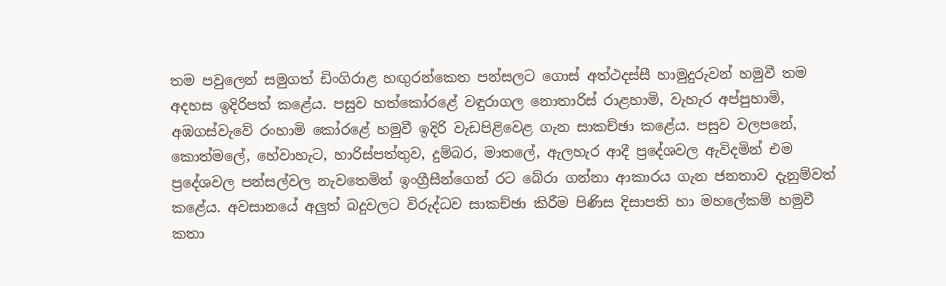තම පවුලෙන් සමුගත් ඩිංගිරාළ හඟුරන්කෙත පන්සලට ගොස් අත්ථදස්සී හාමුදුරුවන් හමුවී තම අදහස ඉදිරිපත් කළේය. පසුව හත්කෝරළේ වඳුරාගල නොතාරිස් රාළහාමි, වැහැර අප්පුහාමි, අඹගස්වැවේ රංහාමි කෝරළේ හමුවී ඉදිරි වැඩපිළිවෙළ ගැන සාකච්ඡා කළේය. පසුව වලපනේ, කොත්මලේ, හේවාහැට, හාරිස්පත්තුව, දුම්බර, මාතලේ, ඇලහැර ආදී ප්‍රදේශවල ඇවිදමින් එම ප්‍රදේශවල පන්සල්වල නැවතෙමින් ඉංග්‍රීසීන්ගෙන් රට බේරා ගන්නා ආකාරය ගැන ජනතාව දැනුම්වත් කළේය. අවසානයේ අලුත් බදුවලට විරුද්ධව සාකච්ඡා කිරීම පිණිස දිසාපති හා මහලේකම් හමුවී කතා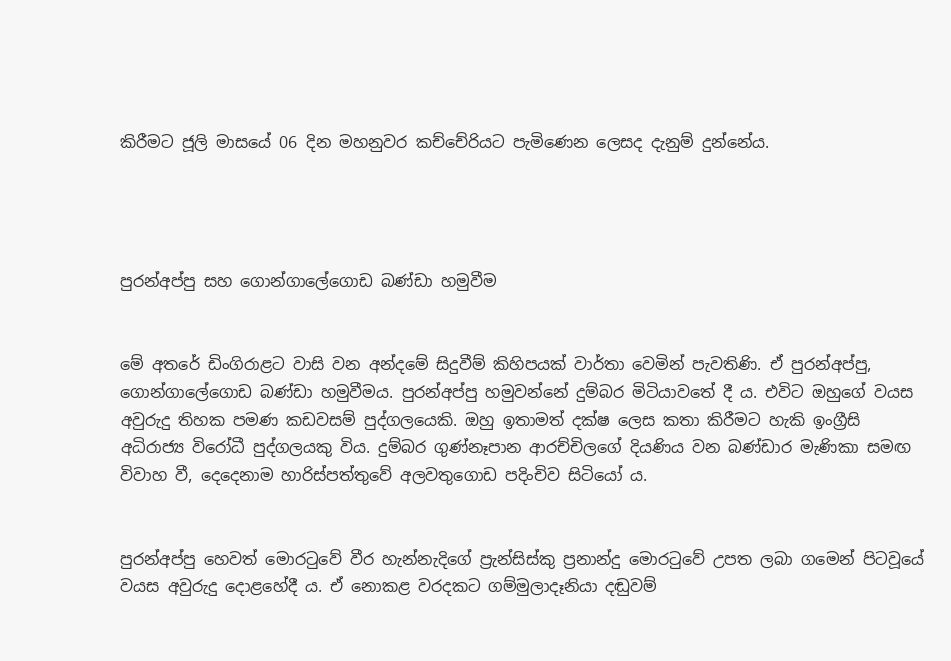කිරීමට ජූලි මාසයේ 06 දින මහනුවර කච්චේරියට පැමිණෙන ලෙසද දැනුම් දුන්නේය.




පුරන්අප්පු සහ ගොන්ගාලේගොඩ බණ්ඩා හමුවීම


මේ අතරේ ඩිංගිරාළට වාසි වන අන්දමේ සිදුවීම් කිහිපයක් වාර්තා වෙමින් පැවතිණි. ඒ පුරන්අප්පු, ගොන්ගාලේගොඩ බණ්ඩා හමුවීමය. පුරන්අප්පු හමුවන්නේ දුම්බර මිටියාවතේ දී ය. එවිට ඔහුගේ වයස අවුරුදු තිහක පමණ කඩවසම් පුද්ගලයෙකි. ඔහු ඉතාමත් දක්ෂ ලෙස කතා කිරීමට හැකි ඉංග්‍රීසි අධිරාජ්‍ය විරෝධී පුද්ගලයකු විය. දුම්බර ගුණ්නෑපාන ආරච්චිලගේ දියණිය වන බණ්ඩාර මැණිකා සමඟ විවාහ වී, දෙදෙනාම හාරිස්පත්තුවේ අලවතුගොඩ පදිංචිව සිටියෝ ය.


පුරන්අප්පු හෙවත් මොරටුවේ වීර හැන්නැදිගේ ප්‍රැන්සිස්කු ප්‍රනාන්දු මොරටුවේ උපත ලබා ගමෙන් පිටවූයේ වයස අවුරුදු දොළහේදී ය. ඒ නොකළ වරදකට ගම්මුලාදෑනියා දඬුවම්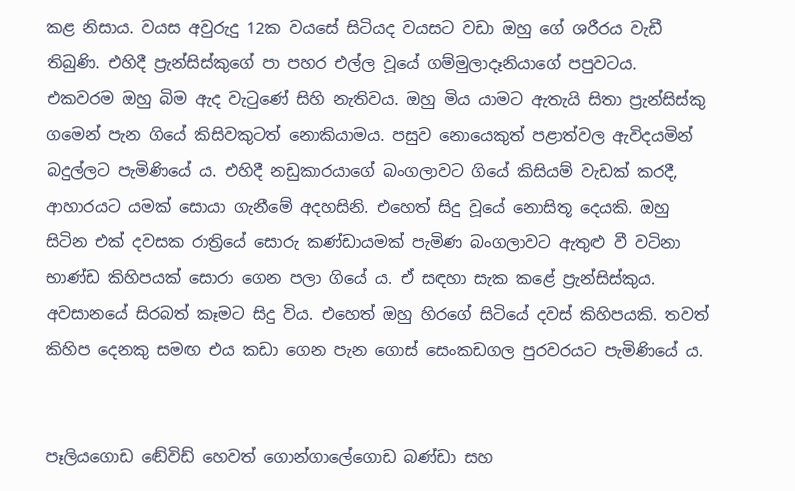කළ නිසාය. වයස අවුරුදු 12ක වයසේ සිටියද වයසට වඩා ඔහු ගේ ශරීරය වැඩී තිබුණි. එහිදී ප්‍රැන්සිස්කුගේ පා පහර එල්ල වූයේ ගම්මුලාදෑනියාගේ පපුවටය. එකවරම ඔහු බිම ඇද වැටුණේ සිහි නැතිවය. ඔහු මිය යාමට ඇතැයි සිතා ප්‍රැන්සිස්කු ගමෙන් පැන ගියේ කිසිවකුටත් නොකියාමය. පසුව නොයෙකුත් පළාත්වල ඇවිදයමින් බදුල්ලට පැමිණියේ ය. එහිදී නඩුකාරයාගේ බංගලාවට ගියේ කිසියම් වැඩක් කරදී, ආහාරයට යමක් සොයා ගැනීමේ අදහසිනි. එහෙත් සිදු වූයේ නොසිතූ දෙයකි. ඔහු සිටින එක් දවසක රාත්‍රියේ සොරු කණ්ඩායමක් පැමිණ බංගලාවට ඇතුළු වී වටිනා භාණ්ඩ කිහිපයක් සොරා ගෙන පලා ගියේ ය. ඒ සඳහා සැක කළේ ප්‍රැන්සිස්කුය. අවසානයේ සිරබත් කෑමට සිදු විය. එහෙත් ඔහු හිරගේ සිටියේ දවස් කිහිපයකි. තවත් කිහිප දෙනකු සමඟ එය කඩා ගෙන පැන ගොස් සෙංකඩගල පුරවරයට පැමිණියේ ය.


පෑලියගොඩ ඬේවිඩ් හෙවත් ගොන්ගාලේගොඩ බණ්ඩා සහ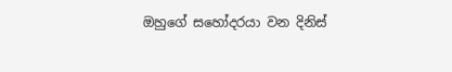ඔහුගේ සහෝදරයා වන දිනිස්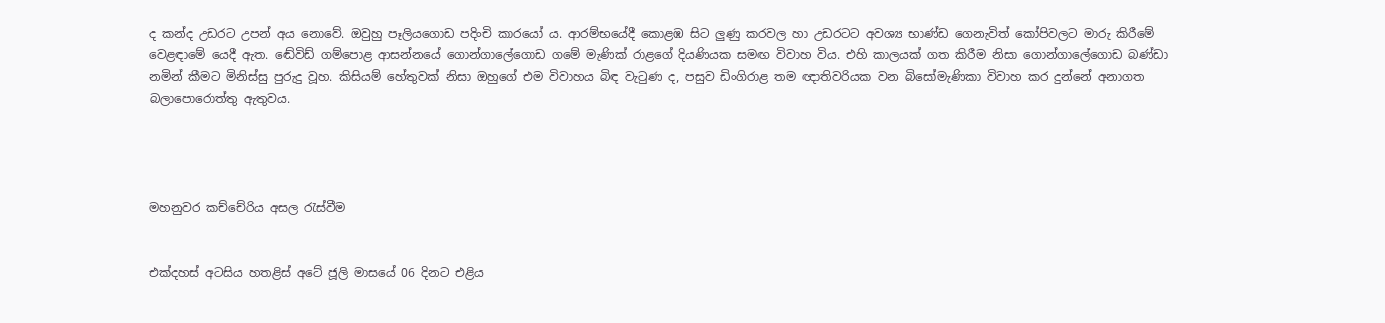ද කන්ද උඩරට උපන් අය නොවේ. ඔවුහු පෑලියගොඩ පදිංචි කාරයෝ ය. ආරම්භයේදී කොළඹ සිට ලුණු කරවල හා උඩරටට අවශ්‍ය භාණ්ඩ ගෙනැවිත් කෝපිවලට මාරු කිරීමේ වෙළඳ‌ාමේ යෙදී ඇත. ඬේවිඩ් ගම්පොළ ආසන්නයේ ගොන්ගාලේගොඩ ගමේ මැණික් රාළගේ දියණියක සමඟ විවාහ විය. එහි කාලයක් ගත කිරීම නිසා ගොන්ගාලේගොඩ බණ්ඩා නමින් කීමට මිනිස්සු පුරුදු වූහ. කිසියම් හේතුවක් නිසා ඔහුගේ එම විවාහය බිඳ වැටුණ ද, පසුව ඩිංගිරාළ තම ඥාතිවරියක වන බිසෝමැණිකා විවාහ කර දුන්නේ අනාගත බලාපොරොත්තු ඇතුවය.




මහනුවර කච්චේරිය අසල රැස්වීම


එක්දහස් අටසිය හතළිස් අටේ ජූලි මාසයේ 06 දිනට එළිය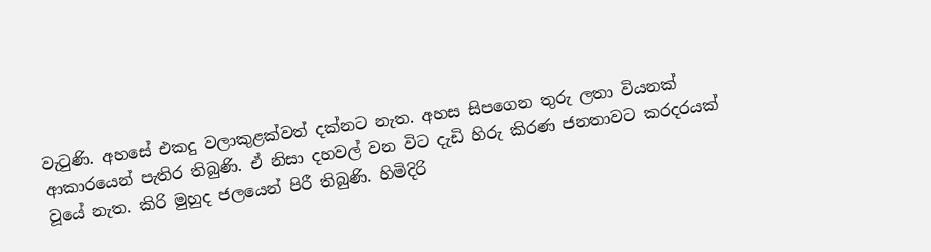වැටුණි. අහසේ එකදු වලාකුළක්වත් දක්නට නැත. අහස සිපගෙන තුරු ලතා වියනක් ආකාරයෙන් පැතිර තිබුණි. ඒ නිසා දහවල් වන විට දැඩි හිරු කිරණ ජනතාවට කරදරයක් වූයේ නැත. කිරි මුහුද ජලයෙන් පිරී තිබුණි. හිමිදිරි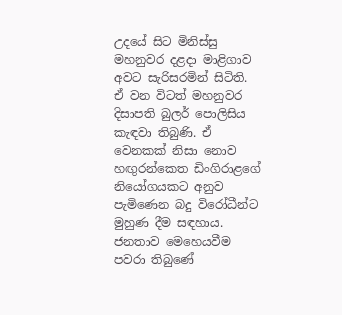උදයේ සිට මිනිස්සු මහනුවර දළද‌ා මාළිගාව අවට සැරිසරමින් සිටිති. ඒ වන විටත් මහනුවර දිසාපති බුලර් පොලිසිය කැඳවා තිබුණි. ඒ වෙනකක් නිසා නොව හඟුරන්කෙත ඩිංගිරාළගේ නියෝගයකට අනුව පැමිණෙන බදු විරෝධීන්ට මුහුණ දීම සඳහාය. ජනතාව මෙහෙයවීම පවරා තිබුණේ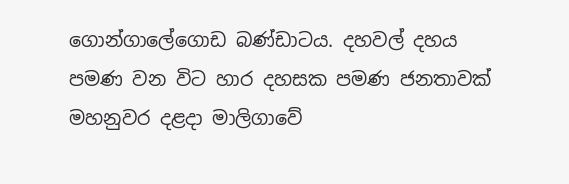ගොන්ගාලේගොඩ බණ්ඩාටය. දහවල් දහය පමණ වන විට හාර දහසක පමණ ජනතාවක් මහනුවර දළද‌ා මාලිගාවේ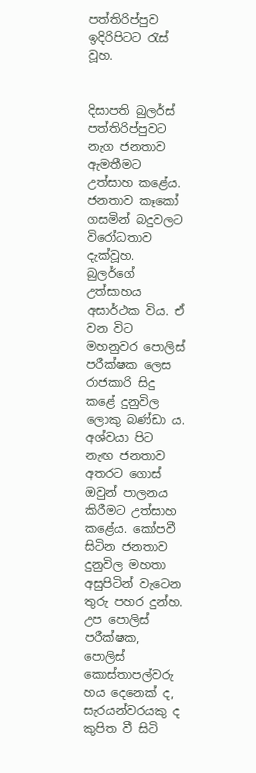පත්තිරිප්පුව ඉදිරිපිටට රැස් වූහ.


දිසාපති බුලර්ස් පත්තිරිප්පුවට නැග ජනතාව ඇමතීමට උත්සාහ කළේය. ජනතාව කෑකෝ ගසමින් බදුවලට විරෝධතාව දැක්වූහ. බුලර්ගේ උත්සාහය අසාර්ථක විය. ඒ වන විට මහනුවර පොලිස් පරීක්ෂක ලෙස රාජකාරි සිදු කළේ දුනුවිල ලොකු බණ්ඩා ය. අශ්වයා පිට නැඟ ජනතාව අතරට ගොස් ඔවුන් පාලනය කිරීමට උත්සාහ කළේය. කෝපවී සිටින ජනතාව දුනුවිල මහතා අසුපිටින් වැටෙන තුරු පහර දුන්හ. උප පොලිස් පරීක්ෂක, පොලිස් කොස්තාපල්වරු හය දෙනෙක් ද, සැරයන්වරයකු ද කුපිත වී සිටි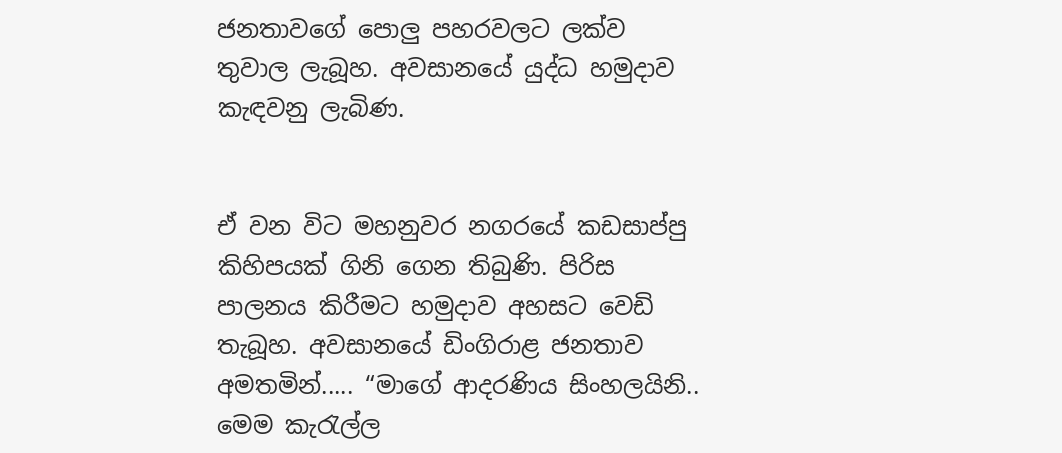ජනතාවගේ පොලු පහරවලට ලක්ව තුවාල ලැබූහ. අවසානයේ යුද්ධ හමුද‌ාව කැඳවනු ලැබිණ.


ඒ වන විට මහනුවර නගරයේ කඩසාප්පු කිහිපයක් ගිනි ගෙන තිබුණි. පිරිස පාලනය කිරීමට හමුද‌ාව අහසට වෙඩි තැබූහ. අවසානයේ ඩිංගිරාළ ජනතාව අමතමින්..... “මාගේ ආදරණිය සිංහලයිනි.. මෙම කැරැල්ල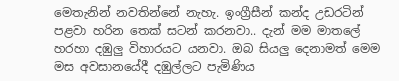මෙතැනින් නවතින්නේ නැහැ. ඉංග්‍රීසීන් කන්ද උඩරටින් පළවා හරින තෙක් සටන් කරනවා.. දැන් මම මාතලේ හරහා දඹුලු විහාරයට යනවා. ඔබ සියලු දෙනාමත් මෙම මස අවසානයේදී දඹුල්ලට පැමිණිය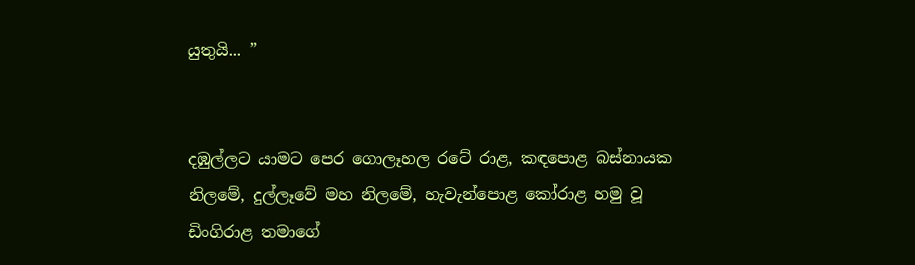යුතුයි... ”


දඹුල්ලට යාමට පෙර ගොලෑහල රටේ රාළ, කඳපොළ බස්නායක නිලමේ, දුල්ලෑවේ මහ නිලමේ, හැවැන්පොළ කෝරාළ හමු වූ ඩිංගිරාළ තමාගේ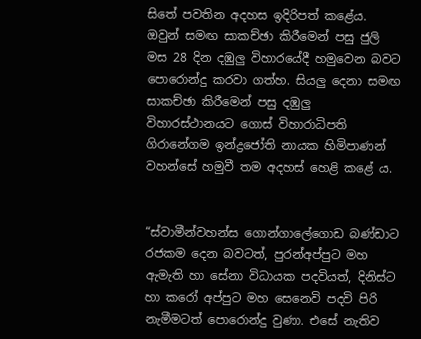සිතේ පවතින අදහස ඉදිරිපත් කළේය. ඔවුන් සමඟ සාකච්ඡා කිරීමෙන් පසු ජුලි මස 28 දින දඹුලු විහාරයේදී හමුවෙන බවට පොරොන්දු කරවා ගත්හ. සියලු දෙනා සමඟ සාකච්ඡා කිරීමෙන් පසු දඹුලු විහාරස්ථානයට ගොස් විහාරාධිපති ගිරානේගම ඉන්ද්‍රජෝති නායක හිමිපාණන් වහන්සේ හමුවී තම අදහස් හෙළි කළේ ය.


“ස්වාමීන්වහන්ස ගොන්ගාලේගොඩ බණ්ඩාට රජකම දෙන බවටත්, පුරන්අප්පුට මහ ඇමැති හා සේනා විධායක පදවියත්, දිනිස්ට හා කරෝ අප්පුට මහ සෙනෙවි පදවි පිරි නැමීමටත් පොරොන්දු වුණා. එසේ නැතිව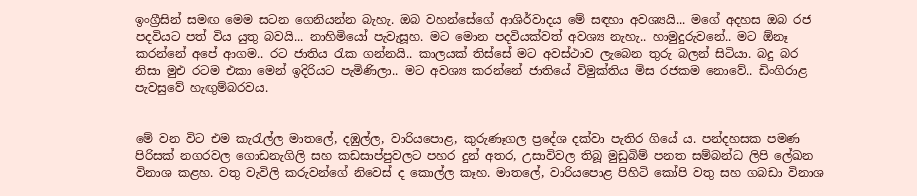ඉංග්‍රීසින් සමඟ මෙම සටන ගෙනියන්න බැහැ. ඔබ වහන්සේගේ ආශිර්වාදය මේ සඳහා අවශ්‍යයි... මගේ අදහස ඔබ රජ පදවියට පත් විය යුතු බවයි... නාහිමියෝ පැවැසූහ. මට මොන පදවියක්වත් අවශ්‍ය නැහැ.. හාමුදුරුවනේ.. මට ඕනෑ කරන්නේ අපේ ආගම.. රට ජාතිය රැක ගන්නයි.. කාලයක් තිස්සේ මට අවස්ථාව ලැබෙන තුරු බලන් සිටියා. බදු බර නිසා මුඑ රටම එකා මෙන් ඉදිරියට පැමිණිලා.. මට අවශ්‍ය කරන්නේ ජාතියේ විමුක්තිය මිස රජකම නොවේ.. ඩිංගිරාළ පැවසුවේ හැඟුම්බරවය.


මේ වන විට එම කැරැල්ල මාතලේ, දඹුල්ල, වාරියපොළ, කුරුණෑගල ප්‍රදේශ දක්වා පැතිර ගියේ ය. පන්දහසක පමණ පිරිසක් නගරවල ගොඩනැගිලි සහ කඩසාප්පුවලට පහර දුන් අතර, උසාවිවල තිබූ මුඩුබිම් පනත සම්බන්ධ ලිපි ලේඛන විනාශ කළහ. වතු වැවිලි කරුවන්ගේ නිවෙස් ද කොල්ල කෑහ. මාතලේ, වාරියපොළ පිහිටි කෝපි වතු සහ ගබඩා විනාශ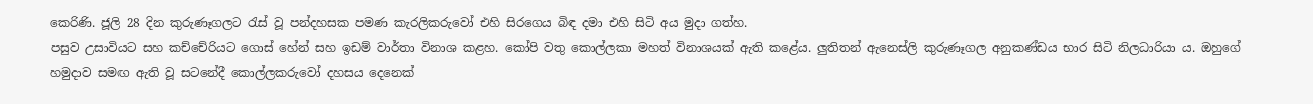කෙරිණි. ජූලි 28 දින කුරුණෑගලට රැස් වූ පන්දහසක පමණ කැරලිකරුවෝ එහි සිරගෙය බිඳ දමා එහි සිටි අය මුද‌ා ගත්හ.
පසුව උසාවියට සහ කච්චේරියට ගොස් හේන් සහ ඉඩම් වාර්තා විනාශ කළහ. කෝපි වතු කොල්ලකා මහත් විනාශයක් ඇති කළේය. ලුතිතන් ඇනෙස්ලි කුරුණෑගල අනුකණ්ඩය භාර සිටි නිලධාරියා ය. ඔහුගේ හමුද‌ාව සමඟ ඇති වූ සටනේදී කොල්ලකරුවෝ දහසය දෙනෙක්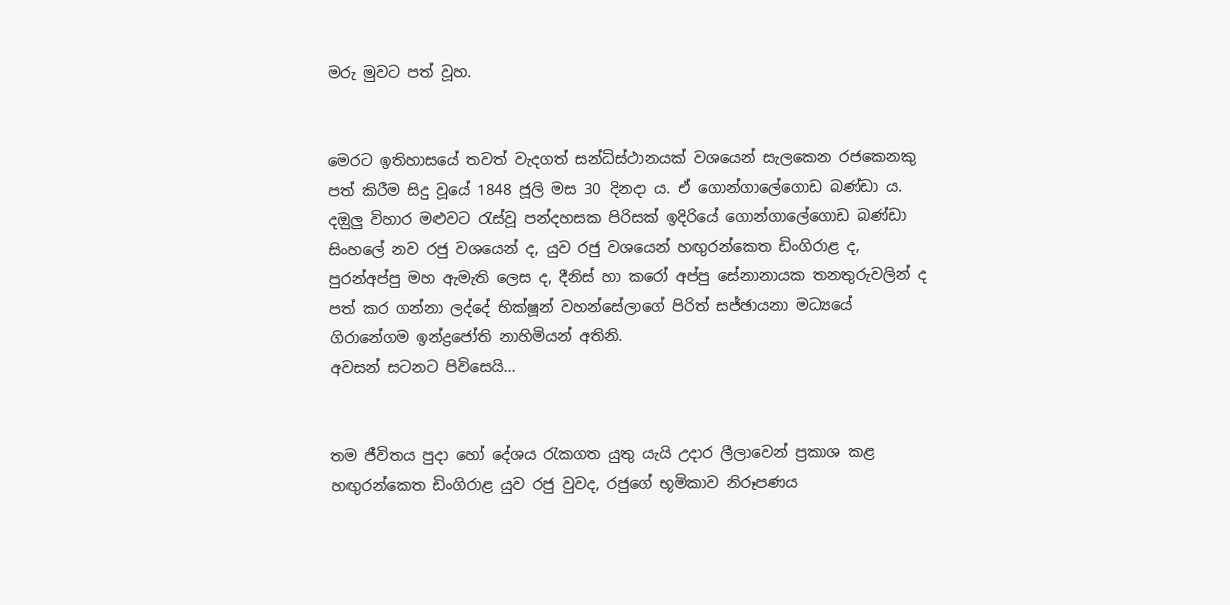මරු මුවට පත් වූහ.


මෙරට ඉතිහාසයේ තවත් වැදගත් සන්ධිස්ථානයක් වශයෙන් සැලකෙන රජකෙනකු පත් කිරීම සිදු වූයේ 1848 ජූලි මස 30 දිනද‌ා ය. ඒ ගොන්ගාලේගොඩ බණ්ඩා ය. දඔුලු විහාර මළුවට රැස්වූ පන්දහසක පිරිසක් ඉදිරියේ ගොන්ගාලේගොඩ බණ්ඩා සිංහලේ නව රජු වශයෙන් ද, යුව රජු වශයෙන් හඟුරන්කෙත ඩිංගිරාළ ද, පුරන්අප්පු මහ ඇමැති ලෙස ද, දීනිස් හා කරෝ අප්පු සේනානායක තනතුරුවලින් ද පත් කර ගන්නා ලද්දේ භික්ෂූන් වහන්සේලාගේ පිරිත් සජ්ඡායනා මධ්‍යයේ ගිරානේගම ඉන්ද්‍රජෝති නාහිමියන් අතිනි.
අවසන් සටනට පිවිසෙයි...


තම ජීවිතය පුද‌ා හෝ දේශය රැකගත යුතු යැයි උද‌ාර ලීලාවෙන් ප්‍රකාශ කළ හඟුරන්කෙත ඩිංගිරාළ යුව රජු වුවද, රජුගේ භූමිකාව නිරූපණය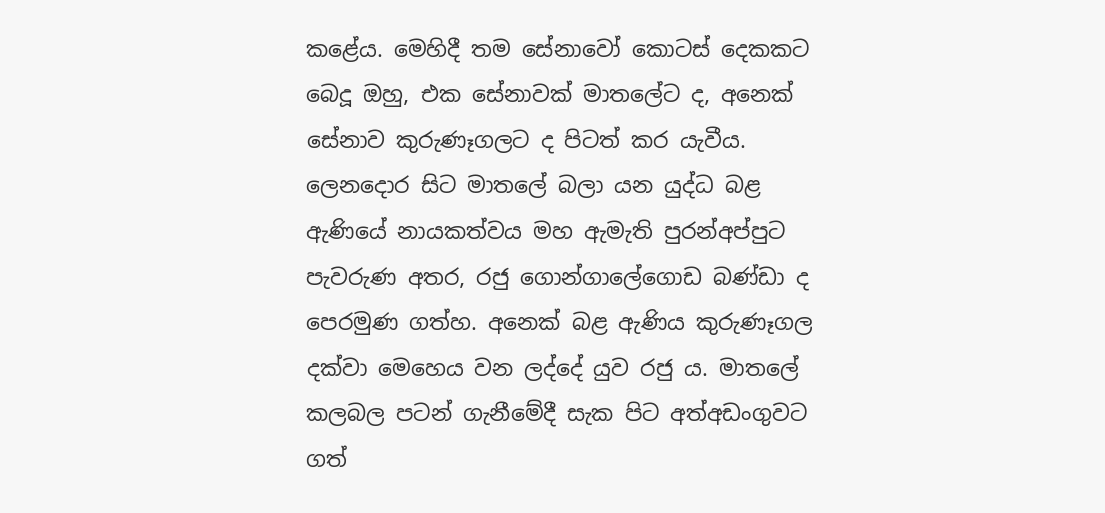කළේය. මෙහිදී තම සේනාවෝ කොටස් දෙකකට බෙදූ ඔහු, එක සේනාවක් මාතලේට ද, අනෙක් සේනාව කුරුණෑගලට ද පිටත් කර යැවීය. ලෙනදොර සිට මාතලේ බලා යන යුද්ධ බළ ඇණියේ නායකත්වය මහ ඇමැති පුරන්අප්පුට පැවරුණ අතර, රජු ගොන්ගාලේගොඩ බණ්ඩා ද පෙරමුණ ගත්හ. අනෙක් බළ ඇණිය කුරුණෑගල දක්වා මෙහෙය වන ලද්දේ යුව රජු ය. මාතලේ කලබල පටන් ගැනීමේදී සැක පිට අත්අඩංගුවට ගත්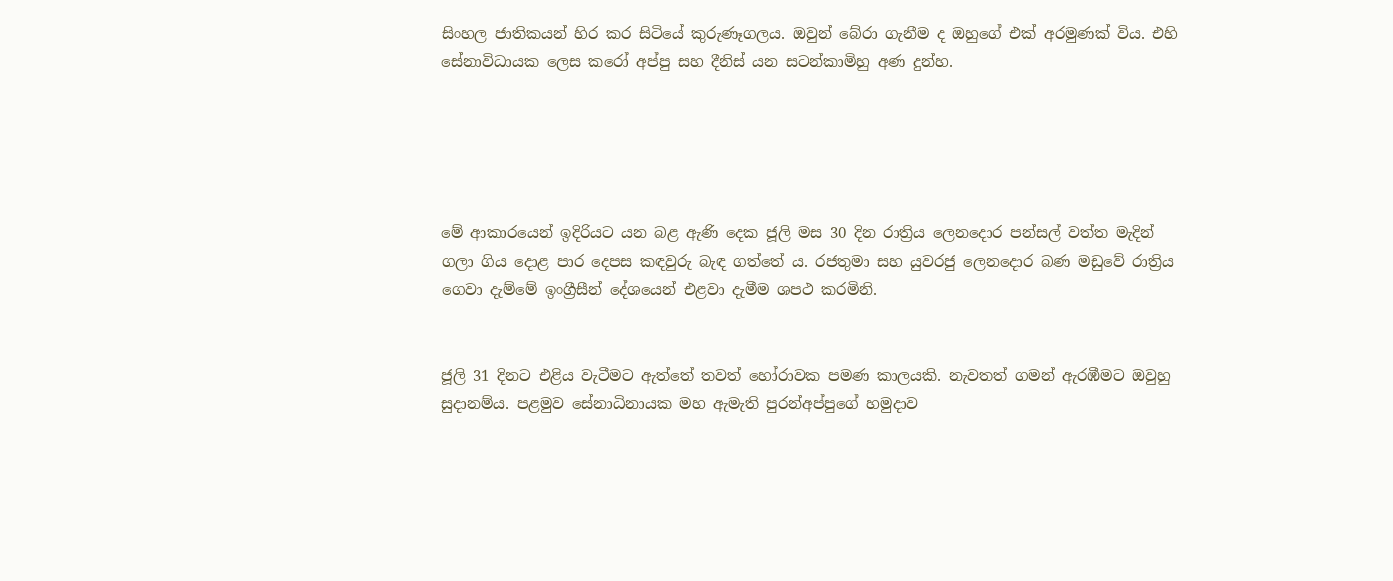සිංහල ජාතිකයන් හිර කර සිටියේ කුරුණෑගලය. ඔවුන් බේරා ගැනීම ද ඔහුගේ එක් අරමුණක් විය. එහි සේනාවිධායක ලෙස කරෝ අප්පු සහ දීනිස් යන සටන්කාමිහු අණ දුන්හ.





මේ ආකාරයෙන් ඉදිරියට යන බළ ඇණි දෙක ජූලි මස 30 දින රාත්‍රිය ලෙනදොර පන්සල් වත්ත මැදින් ගලා ගිය දොළ පාර දෙපස කඳවුරු බැඳ ගත්තේ ය. රජතුමා සහ යුවරජු ලෙනදොර බණ මඩුවේ රාත්‍රිය ගෙවා දැම්මේ ඉංග්‍රීසීන් දේශයෙන් එළවා දැමීම ශපථ කරමිනි.


ජූලි 31 දිනට එළිය වැටීමට ඇත්තේ තවත් හෝරාවක පමණ කාලයකි. නැවතත් ගමන් ඇරඹීමට ඔවුහු සුද‌ානම්ය. පළමුව සේනාධිනායක මහ ඇමැති පුරන්අප්පුගේ හමුද‌ාව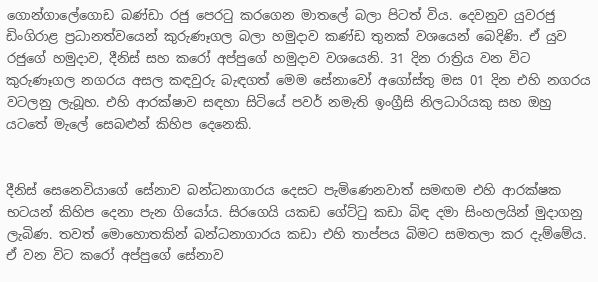ගොන්ගාලේගොඩ බණ්ඩා රජු පෙරටු කරගෙන මාතලේ බලා පිටත් විය. දෙවනුව යුවරජු ඩිංගිරාළ ප්‍රධානත්වයෙන් කුරුණෑගල බලා හමුද‌ාව කණ්ඩ තුනක් වශයෙන් බෙදිණි. ඒ යුව රජුගේ හමුදාව, දීනිස් සහ කරෝ අප්පුගේ හමුද‌ාව වශයෙනි. 31 දින රාත්‍රිය වන විට කුරුණෑගල නගරය අසල කඳවුරු බැඳගත් මෙම සේනාවෝ අගෝස්තු මස 01 දින එහි නගරය වටලනු ලැබූහ. එහි ආරක්ෂාව සඳහා සිටියේ පවර් නමැති ඉංග්‍රීසි නිලධාරියකු සහ ඔහු යටතේ මැලේ සෙබළුන් කිහිප දෙනෙකි.


දීනිස් සෙනෙවියාගේ සේනාව බන්ධනාගාරය දෙසට පැමිණෙනවාත් සමඟම එහි ආරක්ෂක භටයන් කිහිප දෙනා පැන ගියෝය. සිරගෙයි යකඩ ගේට්ටු කඩා බිඳ දමා සිංහලයින් මුද‌ාගනු ලැබිණ. තවත් මොහොතකින් බන්ධනාගාරය කඩා එහි තාප්පය බිමට සමතලා කර දැම්මේය. ඒ වන විට කරෝ අප්පුගේ සේනාව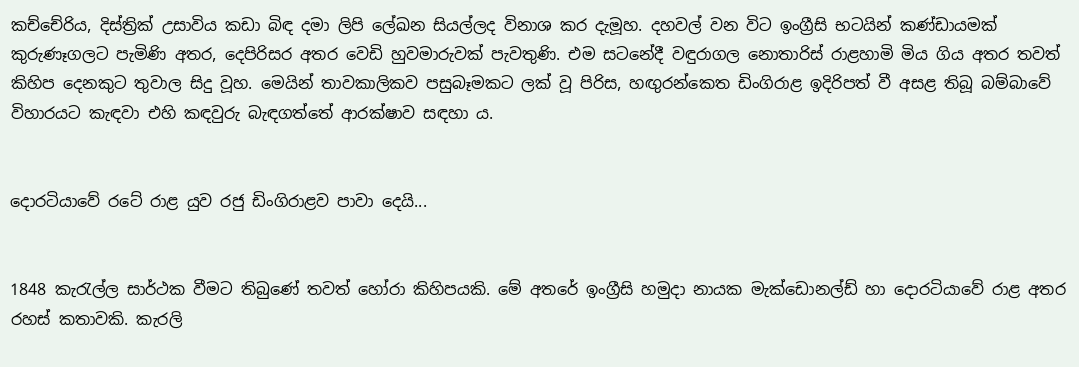කච්චේරිය, දිස්ත්‍රික් උසාවිය කඩා බිඳ දමා ලිපි ලේඛන සියල්ලද විනාශ කර දැමූහ. දහවල් වන විට ඉංග්‍රීසි භටයින් කණ්ඩායමක් කුරුණෑගලට පැමිණි අතර, දෙපිරිසර අතර වෙඩි හුවමාරුවක් පැවතුණි. එම සටනේදී වඳුරාගල නොතාරිස් රාළහාමි මිය ගිය අතර තවත් කිහිප දෙනකුට තුවාල සිදු වූහ. මෙයින් තාවකාලිකව පසුබෑමකට ලක් වූ පිරිස, හඟුරන්කෙත ඩිංගිරාළ ඉදිරිපත් වී අසළ තිබූ බම්බාවේ විහාරයට කැඳවා එහි කඳවුරු බැඳගත්තේ ආරක්ෂාව සඳහා ය.


දොරටියාවේ රටේ රාළ යුව රජු ඩිංගිරාළව පාවා දෙයි...


1848 කැරැල්ල සාර්ථක වීමට තිබුණේ තවත් හෝරා කිහිපයකි. මේ අතරේ ඉංග්‍රීසි හමුද‌ා නායක මැක්ඩොනල්ඩ් හා දොරටියාවේ රාළ අතර රහස් කතාවකි. කැරලි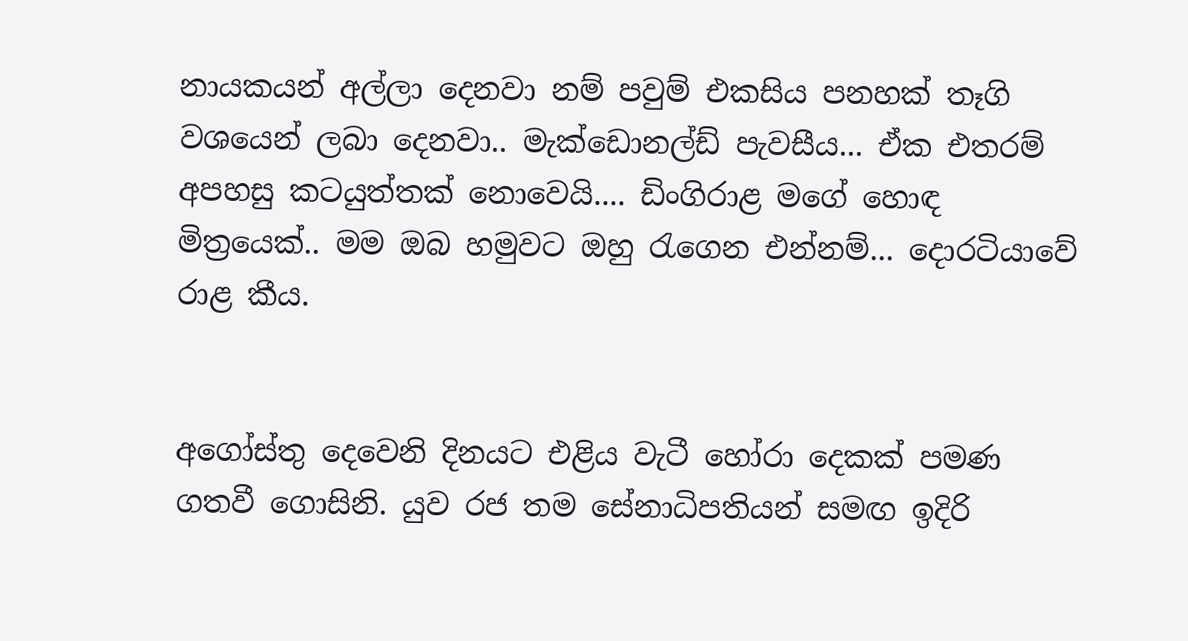නායකයන් අල්ලා දෙනවා නම් පවුම් එකසිය පනහක් තෑගි වශයෙන් ලබා දෙනවා.. මැක්ඩොනල්ඩ් පැවසීය... ඒක එතරම් අපහසු කටයුත්තක් නොවෙයි.... ඩිංගිරාළ මගේ හොඳ මිත්‍රයෙක්.. මම ඔබ හමුවට ඔහු රැගෙන එන්නම්... දොරටියාවේ රාළ කීය.


අගෝස්තු දෙවෙනි දිනයට එළිය වැටී හෝරා දෙකක් පමණ ගතවී ගොසිනි. යුව රජ තම සේනාධිපතියන් සමඟ ඉදිරි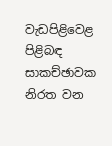වැඩපිළිවෙළ පිළිබඳ සාකච්ඡාවක නිරත වන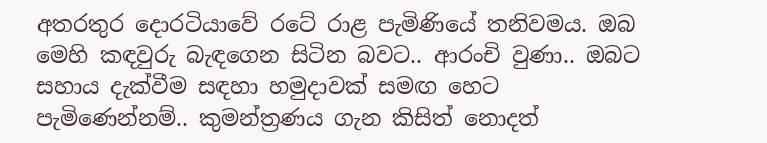අතරතුර දොරටියාවේ රටේ රාළ පැමිණියේ තනිවමය. ඔබ මෙහි කඳවුරු බැඳගෙන සිටින බවට.. ආරංචි වුණා.. ඔබට සහාය දැක්වීම සඳහා හමුද‌ාවක් සමඟ හෙට පැමිණෙන්නම්.. කුමන්ත්‍රණය ගැන කිසිත් නොදත්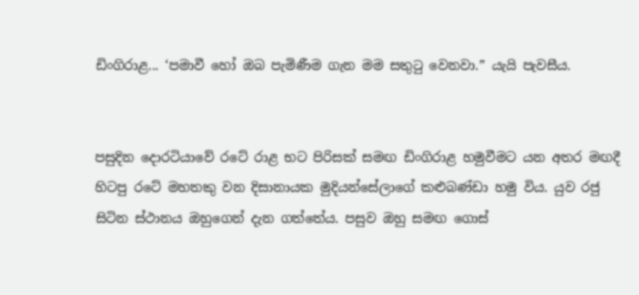ඩිංගිරාළ... ‘පමාවී හෝ ඔබ පැමිණීම ගැන මම සතුටු වෙනවා.” යැයි පැවසීය.


පසුදින දොරටියාවේ රටේ රාළ භට පිරිසක් සමඟ ඩිංගිරාළ හමුවීමට යන අතර මඟදී හිටපු රටේ මහතකු වන දිසානායක මුදියන්සේලාගේ කළුබණ්ඩා හමු විය. යුව රජු සිටින ස්ථානය ඔහුගෙන් දැන ගත්තේය. පසුව ඔහු සමඟ ගොස්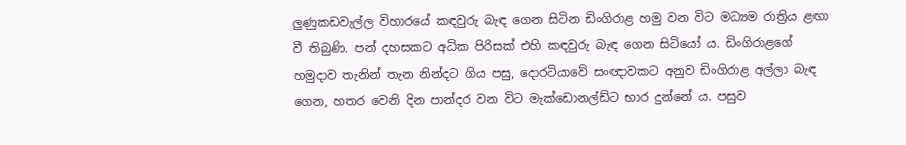ලුණුකඩවැල්ල විහාරයේ කඳවුරු බැඳ ගෙන සිටින ඩිංගිරාළ හමු වන විට මධ්‍යම රාත්‍රිය ළඟා වී තිබුණි. පන් දහසකට අධික පිරිසක් එහි කඳවුරු බැඳ ගෙන සිටියෝ ය. ඩිංගිරාළගේ හමුද‌ාව තැනින් තැන නින්දට ගිය පසු, දොරටියාවේ සංඥාවකට අනුව ඩිංගිරාළ අල්ලා බැඳ ගෙන, හතර වෙනි දින පාන්දර වන විට මැක්ඩොනල්ඩ්ට භාර දුන්නේ ය. පසුව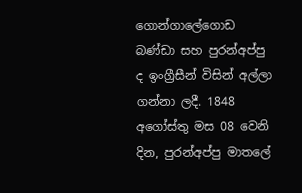ගොන්ගාලේගොඩ බණ්ඩා සහ පුරන්අප්පු ද ඉංග්‍රීසීන් විසින් අල්ලා ගන්නා ලදී. 1848 අගෝස්තු මස 08 වෙනි දින, පුරන්අප්පු මාතලේ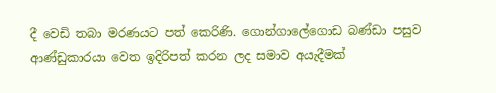දී වෙඩි තබා මරණයට පත් කෙරිණි. ගොන්ගාලේගොඩ බණ්ඩා පසුව ආණ්ඩුකාරයා වෙත ඉදිරිපත් කරන ලද සමාව අයැදීමක්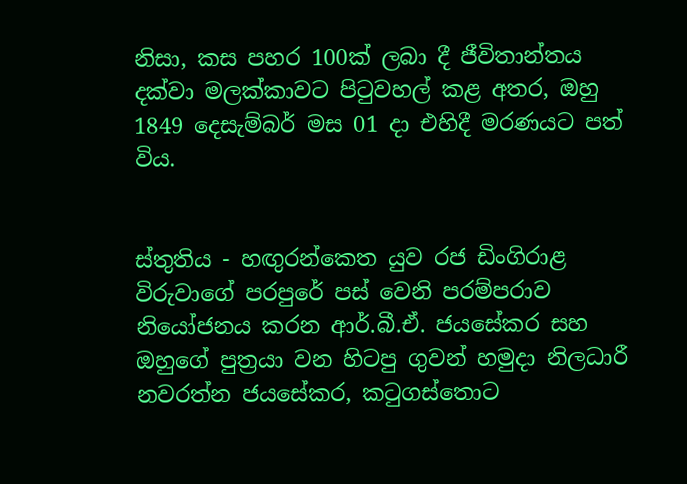නිසා, කස පහර 100ක් ලබා දී ජීවිතාන්තය දක්වා මලක්කාවට පිටුවහල් කළ අතර, ඔහු 1849 දෙසැම්බර් මස 01 ද‌ා එහිදී මරණයට පත් විය.


ස්තුතිය - හඟුරන්කෙත යුව රජ ඩිංගිරාළ විරුවාගේ පරපුරේ පස් වෙනි පරම්පරාව නියෝජනය කරන ආර්.බී.ඒ. ජයසේකර සහ ඔහුගේ පුත්‍රයා වන හිටපු ගුවන් හමුද‌ා නිලධාරී නවරත්න ජයසේකර, කටුගස්තොට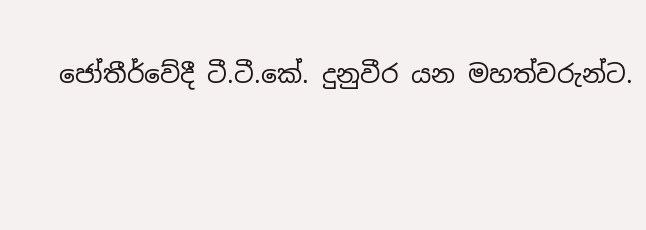ජෝතීර්වේදී ටී.ටී.කේ. දුනුවීර යන මහත්වරුන්ට.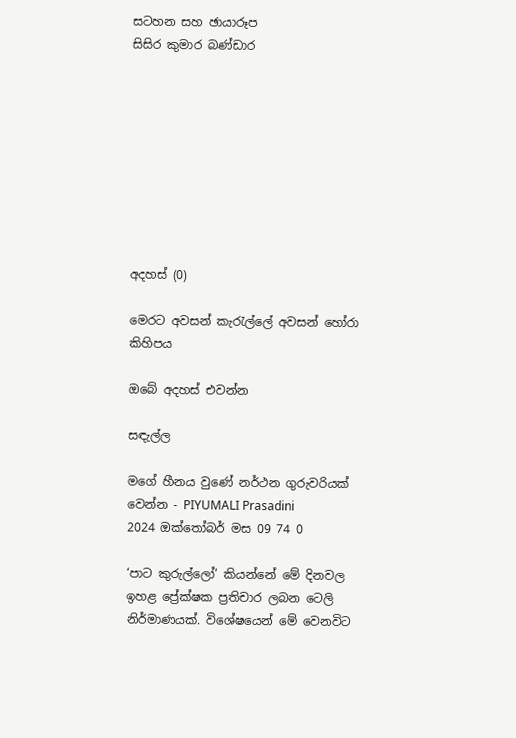සටහන සහ ඡායාරූප
සිසිර කුමාර බණ්ඩාර









අදහස් (0)

මෙරට අවසන් කැරැල්ලේ අවසන් හෝරා කිහිපය

ඔබේ අදහස් එවන්න

සඳැල්ල

මගේ හීනය වුණේ නර්ථන ගුරුවරියක් වෙන්න - PIYUMALI Prasadini
2024 ඔක්තෝබර් මස 09 74 0

‘පාට කුරුල්ලෝ’ කියන්නේ මේ දිනවල ඉහළ ප්‍රේක්ෂක ප්‍රතිචාර ලබන ටෙලි නිර්මාණයක්. විශේෂයෙන් මේ වෙනවිට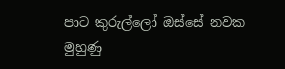පාට කුරුල්ලෝ ඔස්සේ නවක මුහුණු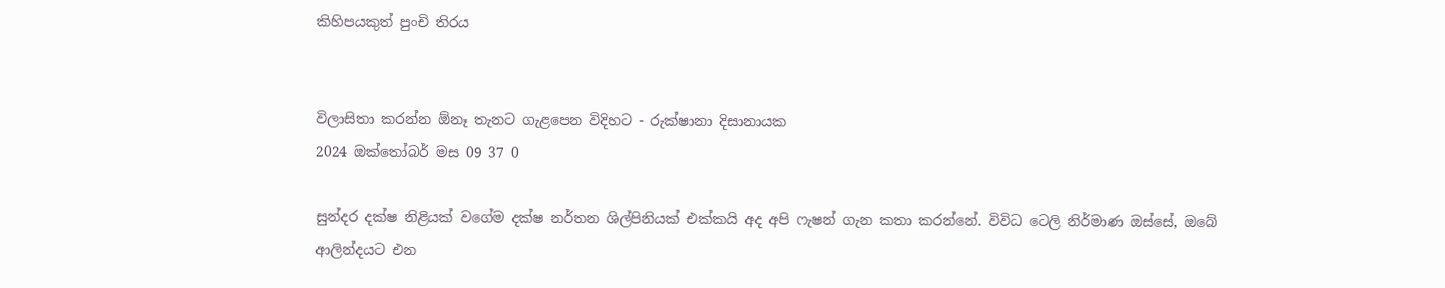කිහිපයකුත් පුංචි තිරය


විලාසිතා කරන්න ඕනෑ තැනට ගැළපෙන විදිහට - රුක්ෂානා දිසානායක
2024 ඔක්තෝබර් මස 09 37 0

සුන්දර දක්ෂ නිළියක් වගේම දක්ෂ නර්තන ශිල්පිනියක් එක්කයි අද අපි ෆැෂන් ගැන කතා කරන්නේ. විවිධ ටෙලි නිර්මාණ ඔස්සේ, ඔබේ ආලින්දයට එන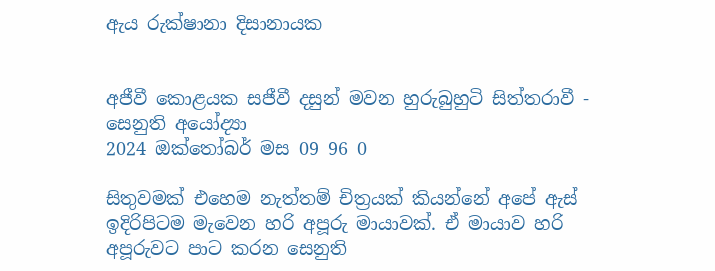ඇය රුක්ෂානා දිසානායක


අජීවී කොළයක සජීවී දසුන් මවන හුරුබුහුටි සිත්තරාවී - සෙනුති අයෝද්‍යා
2024 ඔක්තෝබර් මස 09 96 0

සිතුවමක් එහෙම නැත්තම් චිත්‍රයක් කියන්නේ අපේ ඇස් ඉදිරිපිටම මැවෙන හරි අපූරු මායාවක්. ඒ මායාව හරි අපූරුවට පාට කරන සෙනුති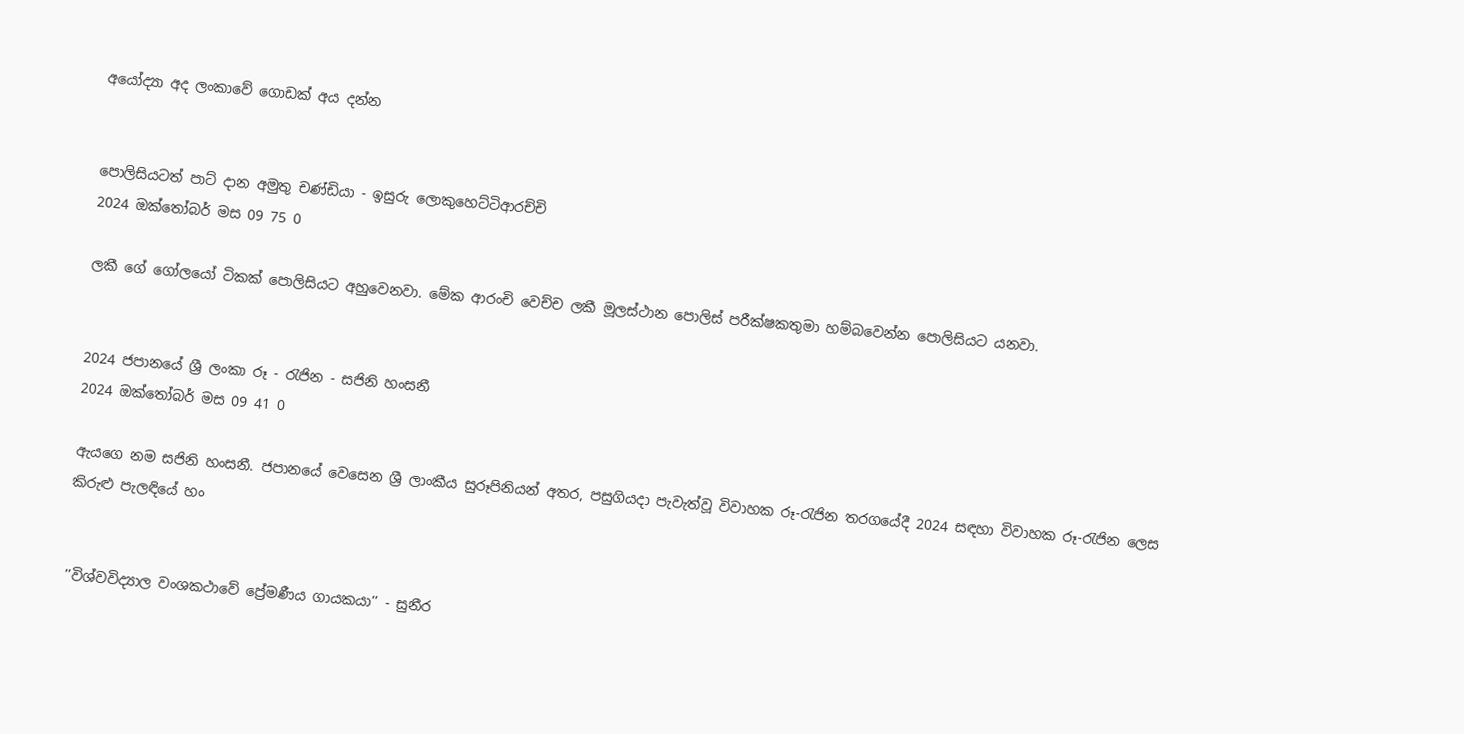අයෝද්‍යා අද ලංකාවේ ගොඩක් අය දන්න


පොලිසියටත් පාට් දාන අමුතු චණ්ඩියා - ඉසුරු ලොකුහෙට්ටිආරච්චි
2024 ඔක්තෝබර් මස 09 75 0

ලකී ගේ ගෝලයෝ ටිකක් පොලිසියට අහුවෙනවා. මේක ආරංචි වෙච්ච ලකී මූලස්ථාන පොලිස් පරීක්ෂකතුමා හම්බවෙන්න පොලිසියට යනවා.


2024 ජපානයේ ශ්‍රී ලංකා රූ - රැජින - සජිනි හංසනී
2024 ඔක්තෝබර් මස 09 41 0

ඇයගෙ නම සජිනි හංසනී. ජපානයේ වෙසෙන ශ්‍රී ලාංකීය සුරූපිනියන් අතර, පසුගියදා පැවැත්වූ විවාහක රූ-රැජින තරගයේදී 2024 සඳහා විවාහක රූ-රැජින ලෙස කිරුළු පැලඳියේ හං


’’විශ්වවිද්‍යාල වංශකථාවේ ප්‍රේමණීය ගායකයා’’ - සුනීර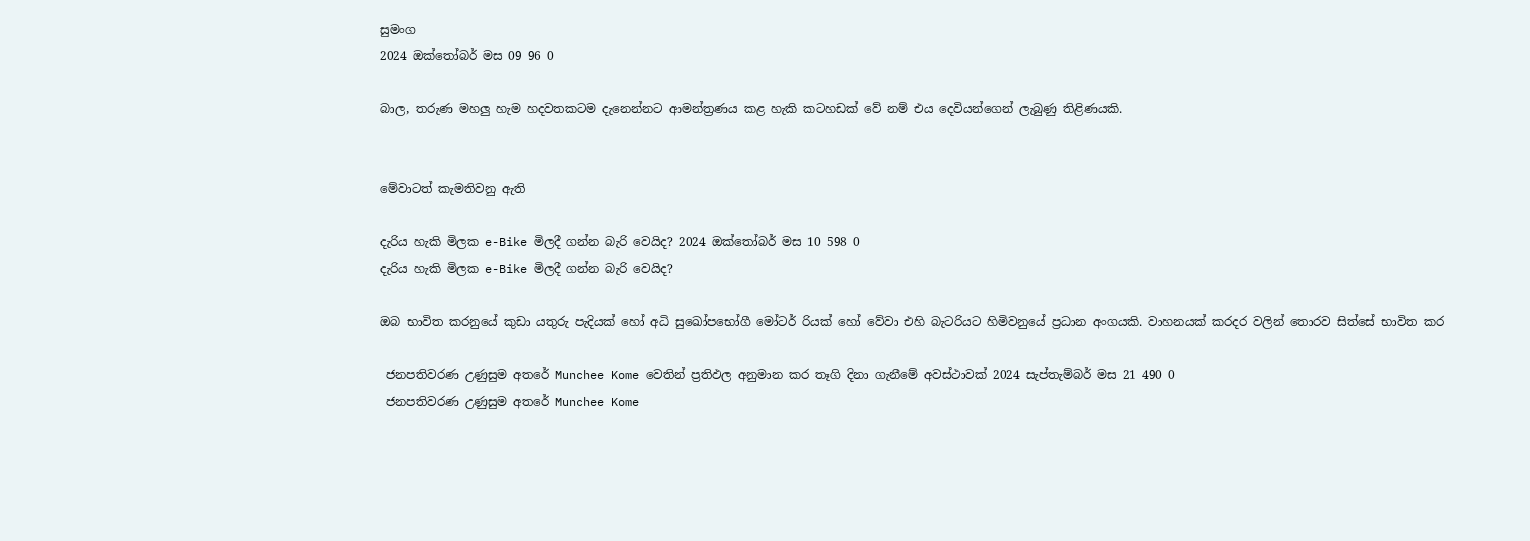සුමංග
2024 ඔක්තෝබර් මස 09 96 0

බාල, තරුණ මහලු හැම හදවතකටම දැනෙන්නට ආමන්ත්‍රණය කළ හැකි කටහඩක් වේ නම් එය දෙවියන්ගෙන් ලැබුණු තිළිණයකි.


මේවාටත් කැමතිවනු ඇති

දැරිය හැකි මිලක e-Bike මිලදී ගන්න බැරි වෙයිද? 2024 ඔක්තෝබර් මස 10 598 0
දැරිය හැකි මිලක e-Bike මිලදී ගන්න බැරි වෙයිද?

ඔබ භාවිත කරනුයේ කුඩා යතුරු පැදියක් හෝ අධි සුඛෝපභෝගී මෝටර් රියක් හෝ වේවා එහි බැටරියට හිමිවනුයේ ප්‍රධාන අංගයකි. වාහනයක් කරදර වලින් තොරව සිත්සේ භාවිත කර

 ජනපතිවරණ උණුසුම අතරේ Munchee Kome වෙතින් ප්‍රතිඵල අනුමාන කර තෑගි දිනා ගැනීමේ අවස්ථාවක් 2024 සැප්තැම්බර් මස 21 490 0
 ජනපතිවරණ උණුසුම අතරේ Munchee Kome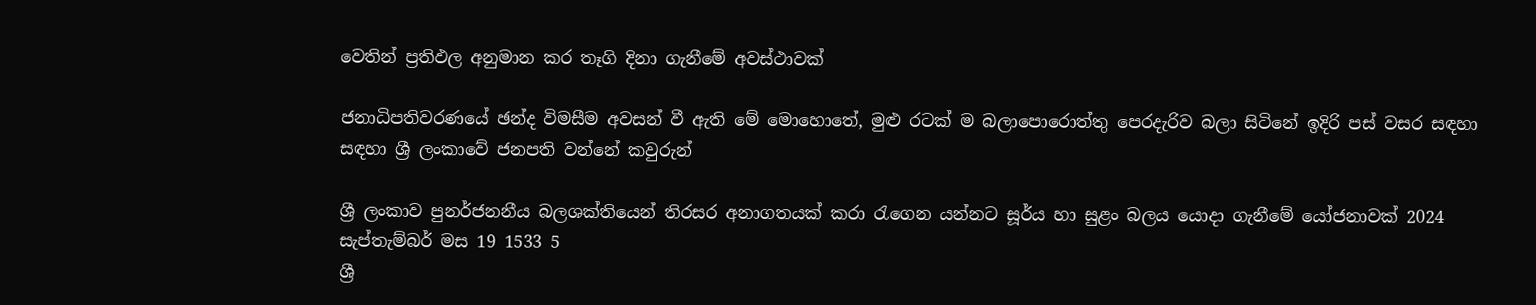වෙතින් ප්‍රතිඵල අනුමාන කර තෑගි දිනා ගැනීමේ අවස්ථාවක්

ජනාධිපතිවරණයේ ඡන්ද විමසීම අවසන් වී ඇති මේ මොහොතේ, මුළු රටක් ම බලාපොරොත්තු පෙරදැරිව බලා සිටිනේ ඉදිරි පස් වසර සඳහා සඳහා ශ්‍රී ලංකාවේ ජනපති වන්නේ කවුරුන්

ශ්‍රී ලංකාව පුනර්ජනනීය බලශක්තියෙන් තිරසර අනාගතයක් කරා රැගෙන යන්නට සූර්ය හා සුළං බලය යොදා ගැනීමේ යෝජනාවක් 2024 සැප්තැම්බර් මස 19 1533 5
ශ්‍රී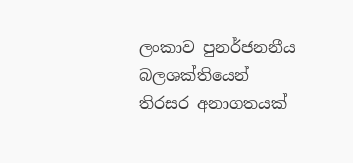ලංකාව පුනර්ජනනීය බලශක්තියෙන් තිරසර අනාගතයක්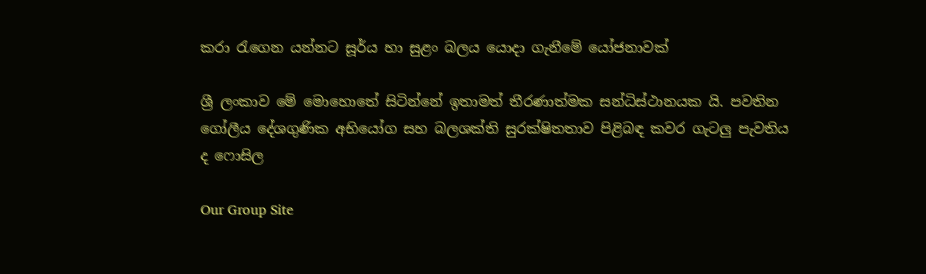කරා රැගෙන යන්නට සූර්ය හා සුළං බලය යොදා ගැනීමේ යෝජනාවක්

ශ්‍රී ලංකාව මේ මොහොතේ සිටින්නේ ඉතාමත් තීරණාත්මක සන්ධිස්ථානයක යි. පවතින ගෝලීය දේශගුණික අභියෝග සහ බලශක්ති සුරක්ෂිතතාව පිළිබඳ කවර ගැටලු පැවතිය ද ෆොසිල

Our Group Site